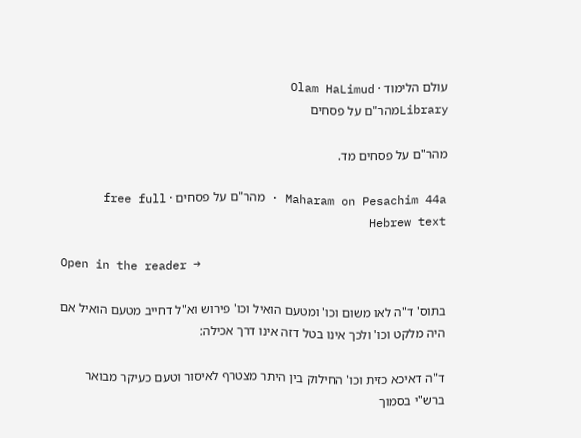עולם הלימוד · Olam HaLimud
Libraryמהר"ם על פסחים

מהר"ם על פסחים מד.

Maharam on Pesachim 44a · מהר"ם על פסחים · free full Hebrew text

Open in the reader →

בתוס' ד"ה לאו משום וכו' ומטעם הואיל וכו' פירוש וא"ל דחייב מטעם הואיל אם היה מלקט וכו' ולכך אינו בטל דזה אינו דרך אכילה:

ד"ה דאיכא כזית וכו' החילוק בין היתר מצטרף לאיסור וטעם כעיקר מבואר ברש"י בסמוך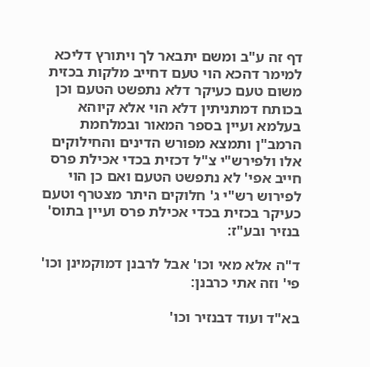דף זה ע"ב ומשם יתבאר לך ויתורץ דליכא למימר דהכא הוי טעם דחייב מלקות בכזית משום טעם כעיקר דלא נתפשט הטעם וכן בכותח דמתניתין דלא הוי אלא קיוהא בעלמא ועיין בספר המאור ובמלחמת הרמב"ן ותמצא מפורש הדינים והחילוקים אלו ולפירש"י צ"ל דכזית בכדי אכילת פרס חייב אפי' לא נתפשט הטעם ואם כן הוי לפירוש רש"י ג' חלוקים היתר מצטרף וטעם כעיקר בכזית בכדי אכילת פרס ועיין בתוס' בנזיר ובע"ז:

ד"ה אלא מאי וכו' אבל לרבנן דמוקמינן וכו' פי' וזה אתי כרבנן:

בא"ד ועוד דבנזיר וכו'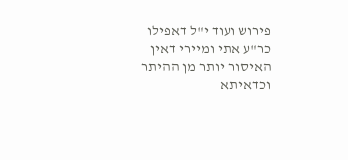פירוש ועוד י"ל דאפילו כר"ע אתי ומיירי דאין האיסור יותר מן ההיתר וכדאיתא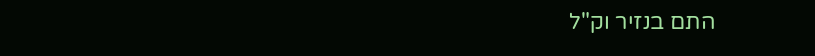התם בנזיר וק"ל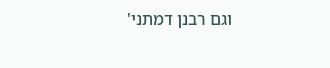וגם רבנן דמתני'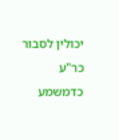יכולין לסבור כר"ע כדמשמע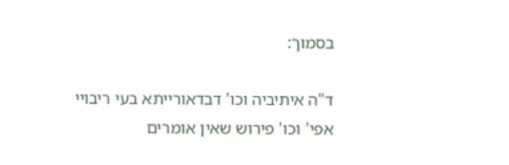בסמוך:

ד"ה איתיביה וכו' דבדאורייתא בעי ריבויי אפי' וכו' פירוש שאין אומרים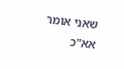שאני אומר אא"כ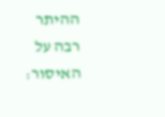ההיתר רבה על האיסור: